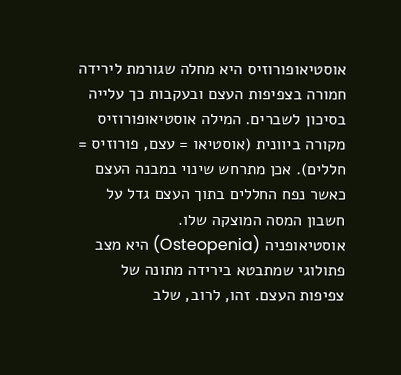אוסטיאופורוזיס היא מחלה שגורמת לירידה חמורה בצפיפות העצם ובעקבות כך עלייה בסיכון לשברים. המילה אוסטיאופורוזיס מקורה ביוונית (אוסטיאו = עצם, פורוזיס = חללים). אכן מתרחש שינוי במבנה העצם כאשר נפח החללים בתוך העצם גדל על חשבון המסה המוצקה שלו.
אוסטיאופניה (Osteopenia) היא מצב פתולוגי שמתבטא בירידה מתונה של צפיפות העצם. זהו, לרוב, שלב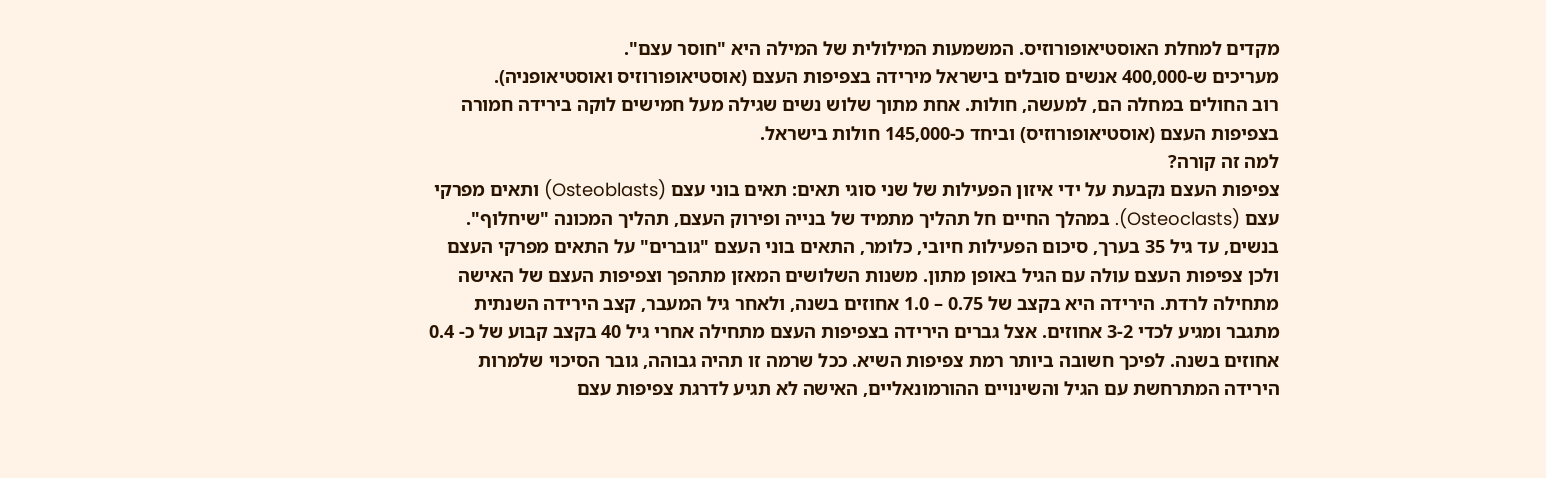מקדים למחלת האוסטיאופורוזיס. המשמעות המילולית של המילה היא "חוסר עצם".
מעריכים ש-400,000 אנשים סובלים בישראל מירידה בצפיפות העצם (אוסטיאופורוזיס ואוסטיאופניה).
רוב החולים במחלה הם, למעשה, חולות. אחת מתוך שלוש נשים שגילה מעל חמישים לוקה בירידה חמורה בצפיפות העצם (אוסטיאופורוזיס) וביחד כ-145,000 חולות בישראל.
למה זה קורה?
צפיפות העצם נקבעת על ידי איזון הפעילות של שני סוגי תאים: תאים בוני עצם (Osteoblasts) ותאים מפרקי עצם (Osteoclasts). במהלך החיים חל תהליך מתמיד של בנייה ופירוק העצם, תהליך המכונה "שיחלוף". בנשים, עד גיל 35 בערך, סיכום הפעילות חיובי, כלומר, התאים בוני העצם "גוברים" על התאים מפרקי העצם ולכן צפיפות העצם עולה עם הגיל באופן מתון. משנות השלושים המאזן מתהפך וצפיפות העצם של האישה מתחילה לרדת. הירידה היא בקצב של 0.75 – 1.0 אחוזים בשנה, ולאחר גיל המעבר, קצב הירידה השנתית מתגבר ומגיע לכדי 3-2 אחוזים. אצל גברים הירידה בצפיפות העצם מתחילה אחרי גיל 40 בקצב קבוע של כ- 0.4 אחוזים בשנה. לפיכך חשובה ביותר רמת צפיפות השיא. ככל שרמה זו תהיה גבוהה, גובר הסיכוי שלמרות הירידה המתרחשת עם הגיל והשינויים ההורמונאליים, האישה לא תגיע לדרגת צפיפות עצם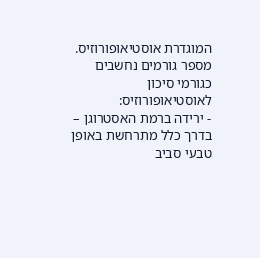המוגדרת אוסטיאופורוזיס.
מספר גורמים נחשבים כגורמי סיכון לאוסטיאופורוזיס:
- ירידה ברמת האסטרוגן – בדרך כלל מתרחשת באופן טבעי סביב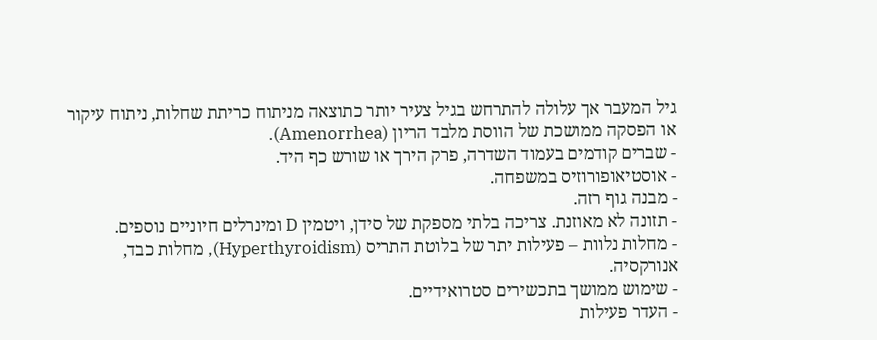גיל המעבר אך עלולה להתרחש בגיל צעיר יותר כתוצאה מניתוח כריתת שחלות, ניתוח עיקור או הפסקה ממושכת של הווסת מלבד הריון (Amenorrhea).
- שברים קודמים בעמוד השדרה, פרק הירך או שורש כף היד.
- אוסטיאופורוזיס במשפחה.
- מבנה גוף רזה.
- תזונה לא מאוזנת. צריכה בלתי מספקת של סידן, ויטמין D ומינרלים חיוניים נוספים.
- מחלות נלוות – פעילות יתר של בלוטת התריס (Hyperthyroidism), מחלות כבד, אנורקסיה.
- שימוש ממושך בתכשירים סטרואידיים.
- העדר פעילות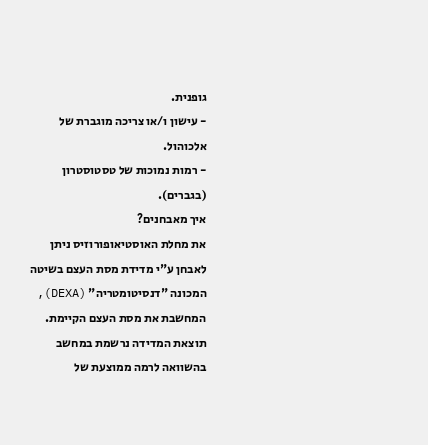גופנית.
- עישון ו/או צריכה מוגברת של אלכוהול.
- רמות נמוכות של טסטוסטרון (בגברים).
איך מאבחנים?
את מחלת האוסטיאופורוזיס ניתן לאבחן ע"י מדידת מסת העצם בשיטה המכונה "דנסיטומטריה" (DEXA), המחשבת את מסת העצם הקיימת. תוצאת המדידה נרשמת במחשב בהשוואה לרמה ממוצעת של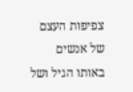צפיפות העצם של אנשים באותו הגיל ושל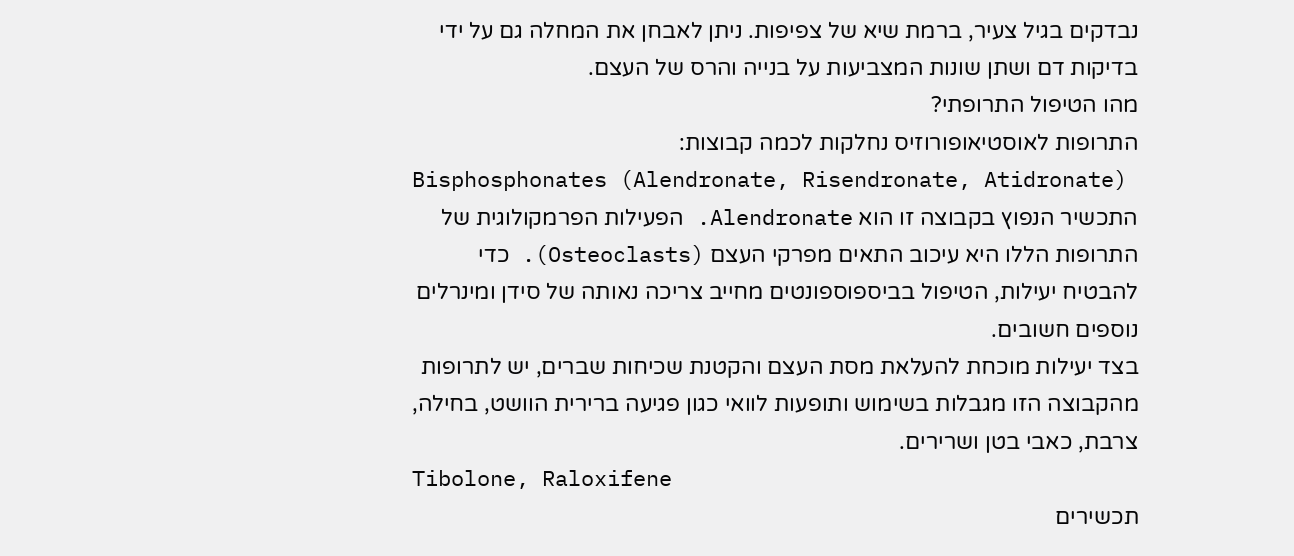נבדקים בגיל צעיר, ברמת שיא של צפיפות. ניתן לאבחן את המחלה גם על ידי בדיקות דם ושתן שונות המצביעות על בנייה והרס של העצם.
מהו הטיפול התרופתי?
התרופות לאוסטיאופורוזיס נחלקות לכמה קבוצות:
Bisphosphonates (Alendronate, Risendronate, Atidronate)
התכשיר הנפוץ בקבוצה זו הוא Alendronate. הפעילות הפרמקולוגית של התרופות הללו היא עיכוב התאים מפרקי העצם (Osteoclasts). כדי להבטיח יעילות, הטיפול בביספוספונטים מחייב צריכה נאותה של סידן ומינרלים נוספים חשובים.
בצד יעילות מוכחת להעלאת מסת העצם והקטנת שכיחות שברים, יש לתרופות מהקבוצה הזו מגבלות בשימוש ותופעות לוואי כגון פגיעה ברירית הוושט, בחילה, צרבת, כאבי בטן ושרירים.
Tibolone, Raloxifene
תכשירים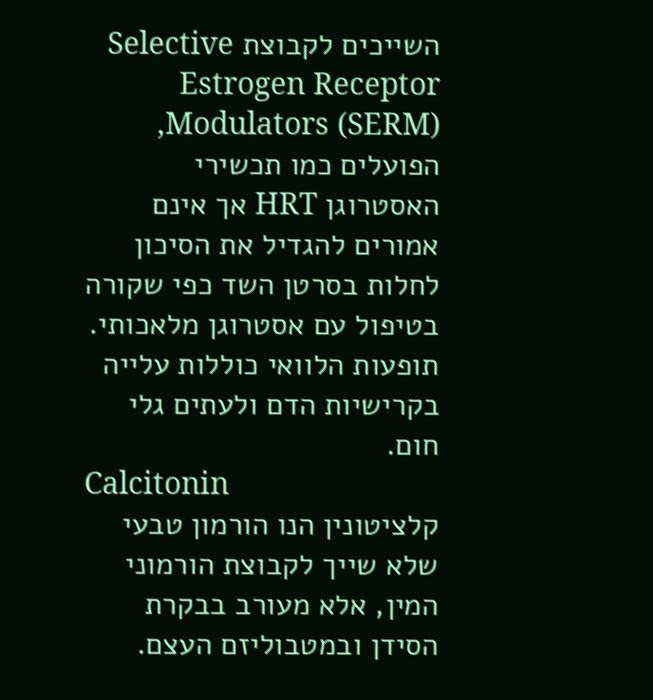השייכים לקבוצת Selective Estrogen Receptor Modulators (SERM), הפועלים כמו תכשירי האסטרוגן HRT אך אינם אמורים להגדיל את הסיכון לחלות בסרטן השד כפי שקורה בטיפול עם אסטרוגן מלאכותי. תופעות הלוואי כוללות עלייה בקרישיות הדם ולעתים גלי חום.
Calcitonin
קלציטונין הנו הורמון טבעי שלא שייך לקבוצת הורמוני המין, אלא מעורב בבקרת הסידן ובמטבוליזם העצם.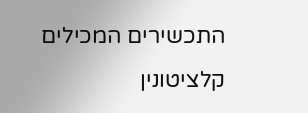התכשירים המכילים קלציטונין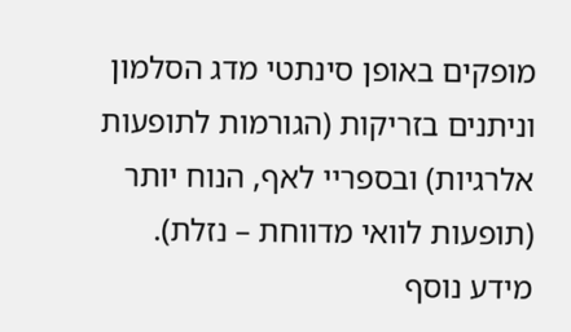מופקים באופן סינתטי מדג הסלמון וניתנים בזריקות (הגורמות לתופעות אלרגיות) ובספריי לאף, הנוח יותר (תופעות לוואי מדווחת – נזלת).
מידע נוסף